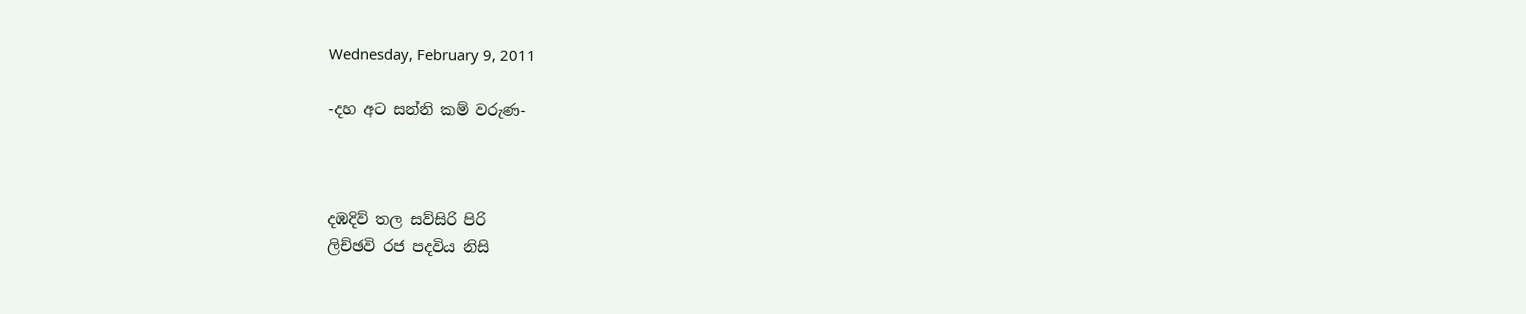Wednesday, February 9, 2011

-දහ අට සන්නි කම් වරුණ-



දඹදිව් තල සව්සිරි පිරි
ලිච්ඡවි රජ පදවිය නිසි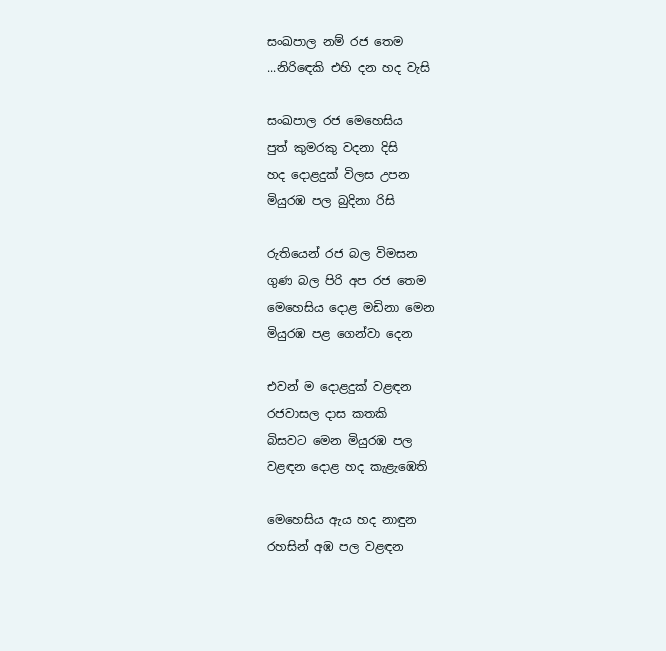සංඛපාල නම් රජ තෙම
...නිරිඳෙකි එහි දන හද වැසි

සංඛපාල රජ මෙහෙසිය
පුත් කුමරකු වදනා දිසි
හද දොළදුක් විලස උපන
මියුරඹ පල බුදිනා රිසි

රුතියෙන් රජ බල විමසන
ගුණ බල පිරි අප රජ තෙම
මෙහෙසිය දොළ මඩිනා මෙන
මියුරඹ පළ ගෙන්වා දෙන

එවන් ම දොළදුක් වළඳන
රජවාසල දාස කතකි
බිසවට මෙන මියුරඹ පල
වළඳන දොළ හද කැළැඹෙති

මෙහෙසිය ඇය හද නාඳුන
රහසින් අඹ පල වළඳන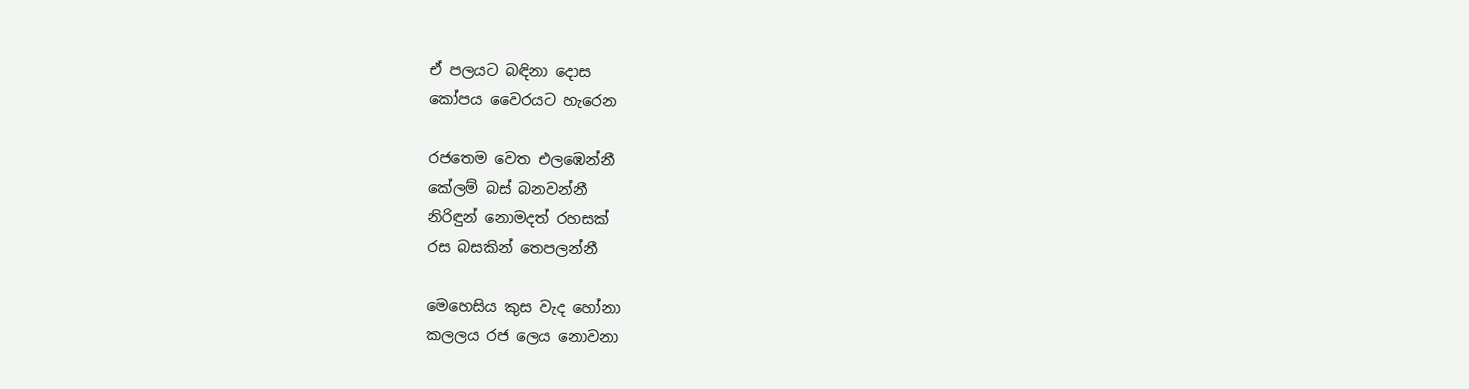ඒ පලයට බඳිනා දොස
කෝපය වෛරයට හැරෙන

රජතෙම වෙත එලඹෙන්නී
කේලම් බස් බනවන්නී
නිරිඳුන් නොමදත් රහසක්
රස බසකින් තෙපලන්නී

මෙහෙසිය කුස වැද හෝනා
කලලය රජ ලෙය නොවනා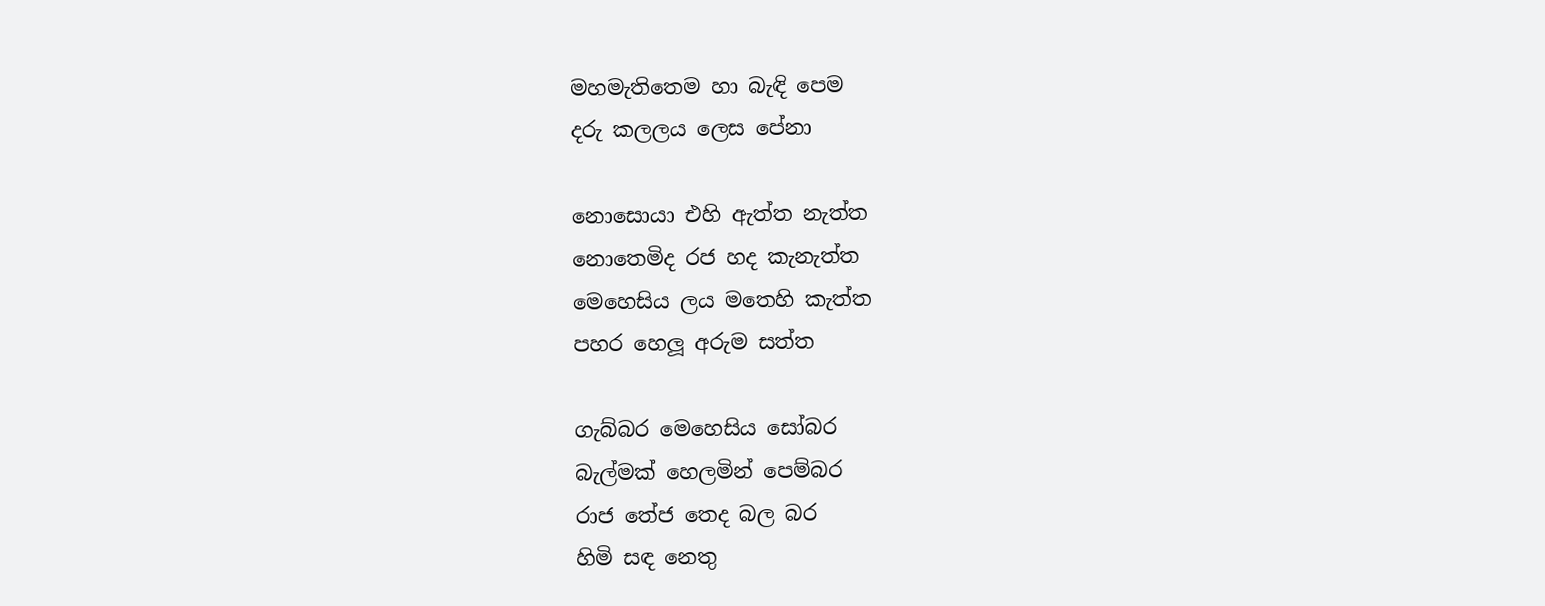මහමැතිතෙම හා බැඳි පෙම
දරු කලලය ලෙස පේනා

නොසොයා එහි ඇත්ත නැත්ත
නොතෙමිද රජ හද කැනැත්ත
මෙහෙසිය ලය මතෙහි කැත්ත
පහර හෙලූ අරුම සත්ත

ගැබ්බර මෙහෙසිය සෝබර
බැල්මක් හෙලමින් පෙම්බර
රාජ තේජ තෙද බල බර
හිමි සඳ නෙතු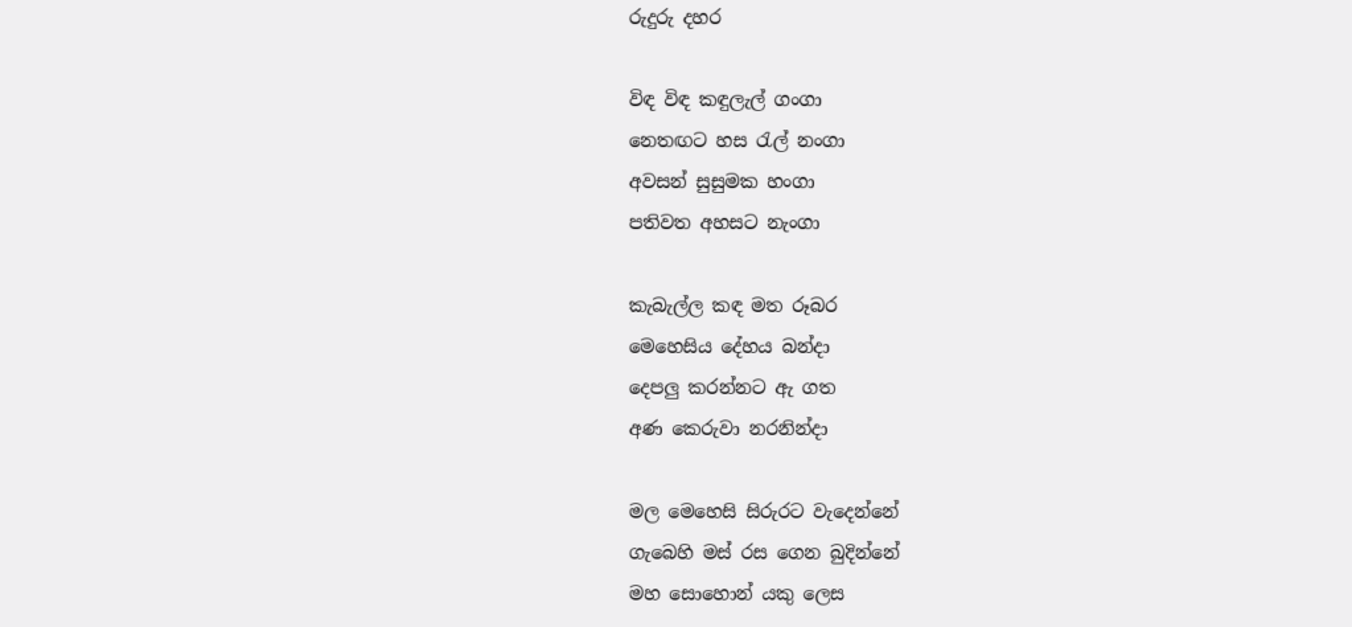රුදුරු දහර

විඳ විඳ කඳුලැල් ගංගා
නෙතඟට හස රැල් නංගා
අවසන් සුසුමක හංගා
පතිවත අහසට නැංගා

කැබැල්ල කඳ මත රූබර
මෙහෙසිය දේහය බන්දා
දෙපලු කරන්නට ඇ ගත
අණ කෙරුවා නරනින්දා

මල මෙහෙසි සිරුරට වැදෙන්නේ
ගැබෙහි මස් රස ගෙන බුදින්නේ
මහ සොහොන් යකු ලෙස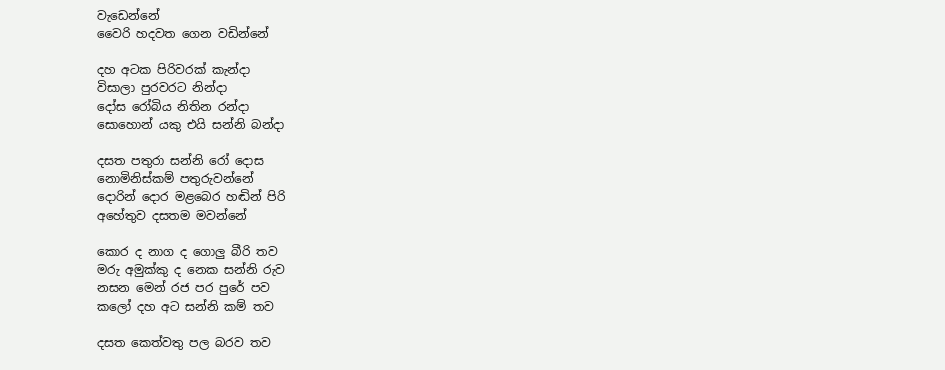වැඩෙන්නේ
වෛරි හදවත ගෙන වඩින්නේ

දහ අටක පිරිවරක් කැන්දා
විසාලා පුරවරට නින්දා
දෝස රෝබිය නිතින රන්දා
සොහොන් යකු එයි සන්නි බන්දා

දසත පතුරා සන්නි රෝ දොස
නොමිනිස්කම් පතුරුවන්නේ
දොරින් දොර මළබෙර හඬින් පිරි
අහේතුව දසතම මවන්නේ

කොර ද නාග ද ගොලු බීරි තව
මරු අමුක්කු ද නෙක සන්නි රුව
නසන මෙන් රජ පර පුරේ පව
කලෝ දහ අට සන්නි කම් තව

දසත කෙත්වතු පල බරව තව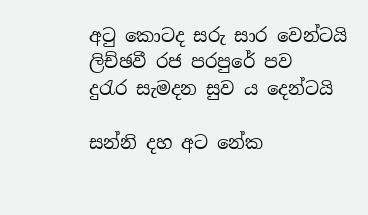අටු කොටද සරු සාර වෙන්ටයි
ලිච්ඡවී රජ පරපුරේ පව
දුරැර සැමදන සුව ය දෙන්ටයි

සන්නි දහ අට නේක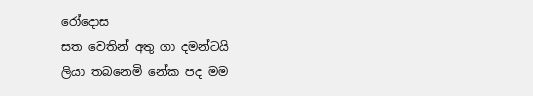රෝදොස
සත වෙතින් අතු ගා දමන්ටයි
ලියා තබනෙමි නේක පද මම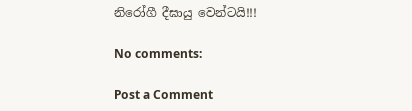නිරෝගී දීඝායු වෙන්ටයි!!!

No comments:

Post a Comment